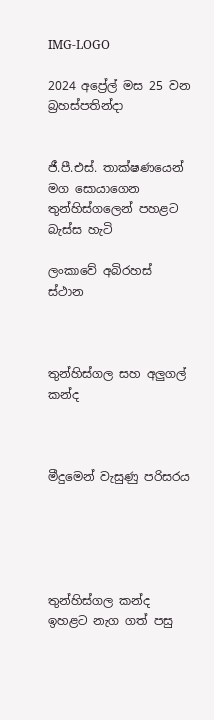IMG-LOGO

2024 අප්‍රේල් මස 25 වන බ්‍රහස්පතින්දා


ජී.පී.එස්. තාක්ෂණයෙන් මග සොයාගෙන තුන්හිස්ගලෙන් පහළට බැස්ස හැටි

ලංකාවේ අබිරහස් ස්ථාන



තුන්හිස්ගල සහ අලුගල් කන්ද



මීදුමෙන් වැසුණු පරිසරය





තුන්හිස්ගල කන්ද ඉහළට නැග ගත් පසු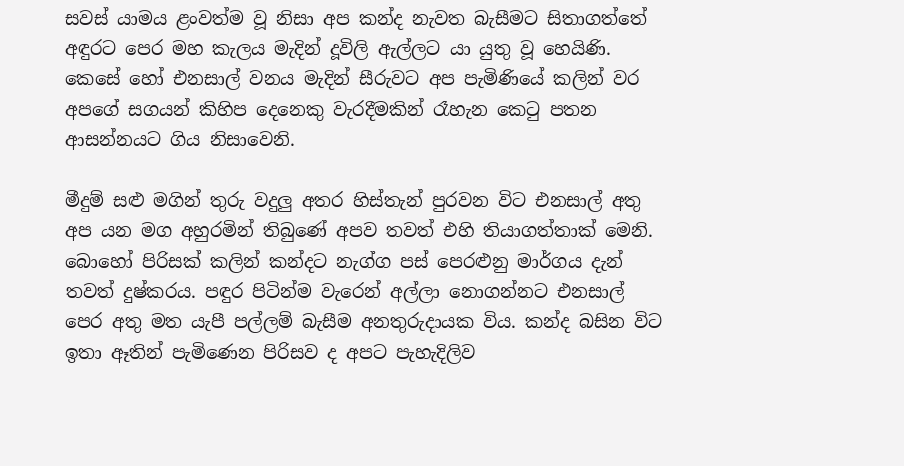සවස් යාමය ළංවත්ම වූ නිසා අප කන්ද නැවත බැසීමට සිතාගත්තේ අඳුරට පෙර මහ කැලය මැදින් දූවිලි ඇල්ලට යා යුතු වූ හෙයිණි. කෙසේ හෝ එනසාල් වනය මැදින් සීරුවට අප පැමිණියේ කලින් වර අපගේ සගයන් කිහිප දෙනෙකු වැරදීමකින් රෑහැන කෙටු පතන ආසන්නයට ගිය නිසාවෙනි.

මීදුම් සළු මගින් තුරු වදුලු අතර හිස්තැන් පුරවන විට එනසාල් අතු අප යන මග අහුරමින් තිබුණේ අපව තවත් එහි තියාගත්තාක් මෙනි. බොහෝ පිරිසක් කලින් කන්දට නැග්ග පස් පෙරළුනු මාර්ගය දැන් තවත් දුෂ්කරය. පඳුර පිටින්ම වැරෙන් අල්ලා නොගන්නට එනසාල් පෙර අතු මත යැපී පල්ලම් බැසීම අනතුරුදායක විය. කන්ද බසින විට ඉතා ඈතින් පැමිණෙන පිරිසව ද අපට පැහැදිලිව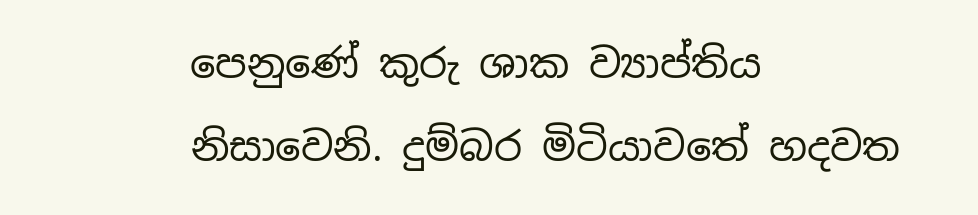පෙනුණේ කුරු ශාක ව්‍යාප්තිය නිසාවෙනි. දුම්බර මිටියාවතේ හදවත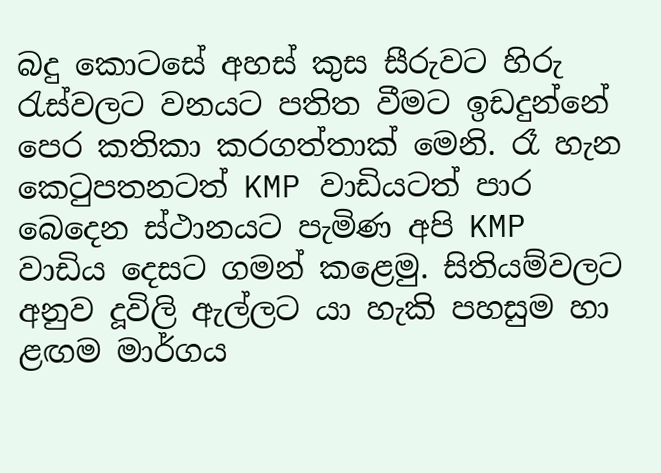බදු කොටසේ අහස් කුස සීරුවට හිරු රැස්වලට වනයට පතිත වීමට ඉඩදුන්නේ පෙර කතිකා කරගත්තාක් මෙනි. රෑ හැන කෙටුපතනටත් KMP වාඩියටත් පාර බෙදෙන ස්ථානයට පැමිණ අපි KMP වාඩිය දෙසට ගමන් කළෙමු. සිතියම්වලට අනුව දූවිලි ඇල්ලට යා හැකි පහසුම හා ළඟම මාර්ගය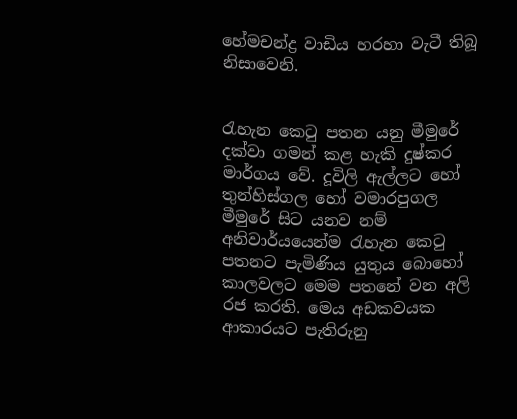හේමචන්ද්‍ර වාඩිය හරහා වැටී තිබූ නිසාවෙනි.


රැහැන කෙටු පතන යනු මීමුරේ දක්වා ගමන් කළ හැකි දුෂ්කර මාර්ගය වේ. දූවිලි ඇල්ලට හෝ තුන්හිස්ගල හෝ වමාරපුගල මීමුරේ සිට යනව නම් අනිවාර්යයෙන්ම රැහැන කෙටු පතනට පැමිණිය යුතුය බොහෝ කාලවලට මෙම පතනේ වන අලි රජ කරති. මෙය අඩකවයක ආකාරයට පැතිරුනු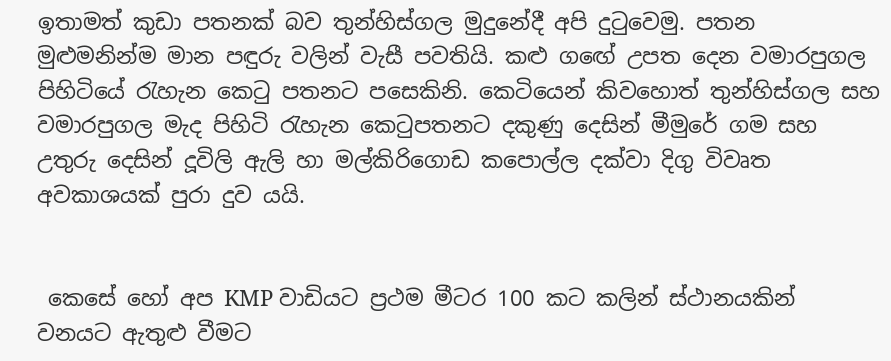ඉතාමත් කුඩා පතනක් බව තුන්හිස්ගල මුදුනේදී අපි දුටුවෙමු. පතන මුළුමනින්ම මාන පඳුරු වලින් වැසී පවතියි. කළු ගඟේ උපත දෙන වමාරපුගල පිහිටියේ රැහැන කෙටු පතනට පසෙකිනි. කෙටියෙන් කිවහොත් තුන්හිස්ගල සහ වමාරපුගල මැද පිහිටි රැහැන කෙටුපතනට දකුණු දෙසින් මීමුරේ ගම සහ උතුරු දෙසින් දූවිලි ඇලි හා මල්කිරිගොඩ කපොල්ල දක්වා දිගු විවෘත අවකාශයක් පුරා දුව යයි.


 කෙසේ හෝ අප KMP වාඩියට ප්‍රථම මීටර 100 කට කලින් ස්ථානයකින් වනයට ඇතුළු වීමට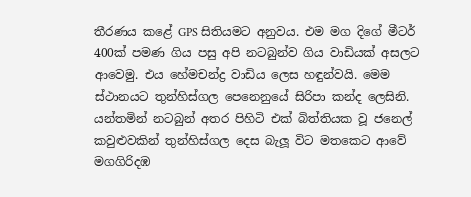තීරණය කළේ GPS සිතියමට අනුවය. එම මග දිගේ මීටර් 400ක් පමණ ගිය පසු අපි නටබුන්ව ගිය වාඩියක් අසලට ආවෙමු. එය හේමචන්ද්‍ර වාඩිය ලෙස හඳුන්වයි. මෙම ස්ථානයට තුන්හිස්ගල පෙනෙනුයේ සිරිපා කන්ද ලෙසිනි. යන්තමින් නටබුන් අතර පිහිටි එක් බිත්තියක වූ ජනෙල් කවුළුවකින් තුන්හිස්ගල දෙස බැලූ විට මතකෙට ආවේ මගගිරිදඹ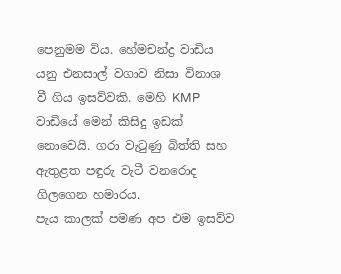පෙනුමම විය. හේමචන්ද්‍ර වාඩිය යනු එනසාල් වගාව නිසා විනාශ වී ගිය ඉසව්වකි. මෙහි KMP වාඩියේ මෙන් කිසිදු ඉඩක් නොවෙයි. ගරා වැටුණු බිත්ති සහ ඇතුළත පඳුරු වැටී වනරොද ගිලගෙන හමාරය.
පැය කාලක් පමණ අප එම ඉසව්ව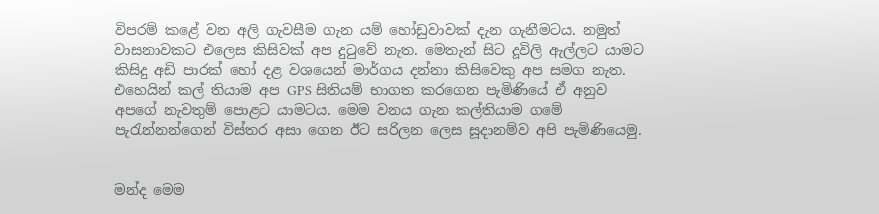විපරම් කළේ වන අලි ගැවසීම ගැන යම් හෝඩුවාවක් දැන ගැනීමටය. නමුත් වාසනාවකට එලෙස කිසිවක් අප දුටුවේ නැත. මෙතැන් සිට දූවිලි ඇල්ලට යාමට කිසිදු අඩි පාරක් හෝ දළ වශයෙන් මාර්ගය දන්නා කිසිවෙකු අප සමග නැත. එහෙයින් කල් තියාම අප GPS සිතියම් භාගත කරගෙන පැමිණියේ ඒ අනුව අපගේ නැවතුම් පොළට යාමටය. මෙම වනය ගැන කල්තියාම ගමේ පැරැන්නන්ගෙන් විස්තර අසා ගෙන ඊට සරිලන ලෙස සූද‌ානම්ව අපි පැමිණියෙමු.


මන්ද මෙම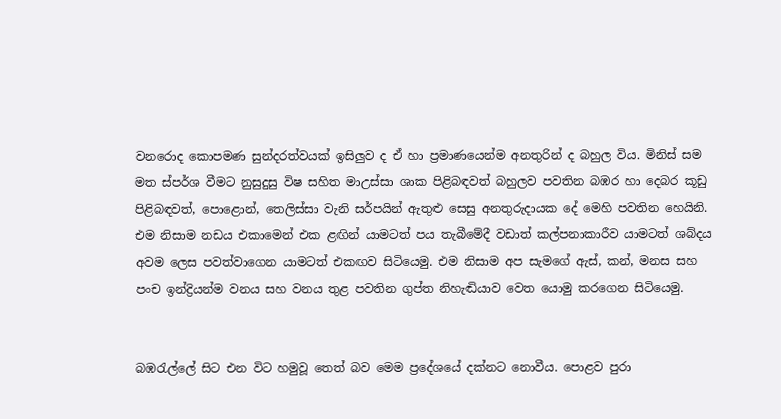වනරොද කොපමණ සුන්දරත්වයක් ඉසිලුව ද ඒ හා ප්‍රමාණයෙන්ම අනතුරින් ද බහුල විය. මිනිස් සම මත ස්පර්ශ වීමට නුසුදුසු විෂ සහිත මාඋස්සා ශාක පිළිබඳවත් බහුලව පවතින බඹර හා දෙබර කූඩු පිළිබඳවත්, පොළොන්, තෙලිස්සා වැනි සර්පයින් ඇතුළු සෙසු අනතුරුදායක දේ මෙහි පවතින හෙයිනි. එම නිසාම නඩය එකාමෙන් එක ළඟින් යාමටත් පය තැබීමේදී වඩාත් කල්පනාකාරීව යාමටත් ශබ්දය අවම ලෙස පවත්වාගෙන යාමටත් එකඟව සිටියෙමු. එම නිසාම අප සැමගේ ඇස්, කන්, මනස සහ පංච ඉන්ද්‍රියන්ම වනය සහ වනය තුළ පවතින ගුප්ත නිහැඬියාව වෙත යොමු කරගෙන සිටියෙමු.


බඹරැල්ලේ සිට එන විට හමුවූ තෙත් බව මෙම ප්‍රදේශයේ දක්නට නොවීය. පොළව පුරා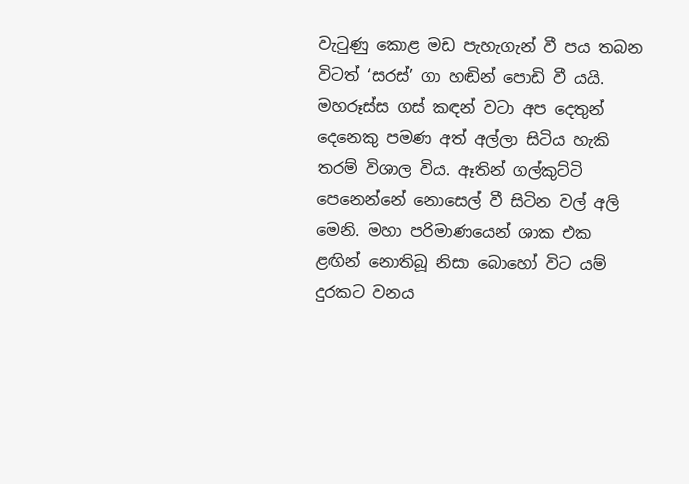වැටුණු කොළ මඩ පැහැගැන් වී පය තබන විටත් ‘සරස්’ ගා හඬින් පොඩි වී යයි. මහරූස්ස ගස් කඳන් වටා අප දෙතුන් දෙනෙකු පමණ අත් අල්ලා සිටිය හැකි තරම් විශාල විය. ඈතින් ගල්කුට්ටි පෙනෙන්නේ නොසෙල් වී සිටින වල් අලි මෙනි. මහා පරිමාණයෙන් ශාක එක ළඟින් නොතිබූ නිසා බොහෝ විට යම් දුරකට වනය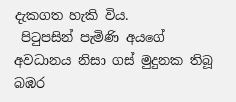දැකගත හැකි විය.
 පිටුපසින් පැමිණි අයගේ අවධානය නිසා ගස් මුදුනක තිබූ බඹර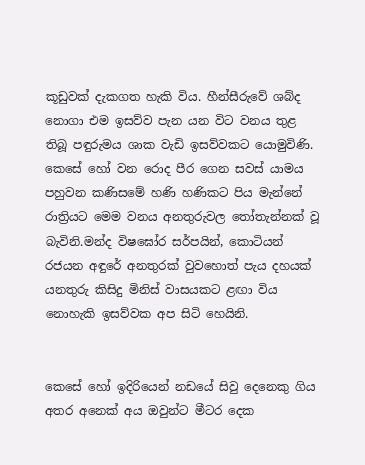කූඩුවක් දැකගත හැකි විය. හීන්සීරුවේ ශබ්ද නොගා එම ඉසව්ව පැන යන විට වනය තුළ තිබූ පඳුරුමය ශාක වැඩි ඉසව්වකට යොමුවිණි. කෙසේ හෝ වන රොද පීර ගෙන සවස් යාමය පහුවන කණිසමේ හණි හණිකට පිය මැන්නේ රාත්‍රියට මෙම වනය අනතුරුවල තෝතැන්නක් වූ බැවිනි.මන්ද විෂඝෝර සර්පයින්, කොටියන් රජයන අඳුරේ අනතුරක් වුවහොත් පැය දහයක් යනතුරු කිසිදු මිනිස් වාසයකට ළඟා විය නොහැකි ඉසව්වක අප සිටි හෙයිනි.


කෙසේ හෝ ඉදිරියෙන් නඩයේ සිවු දෙනෙකු ගිය අතර අනෙක් අය ඔවුන්ට මීටර දෙක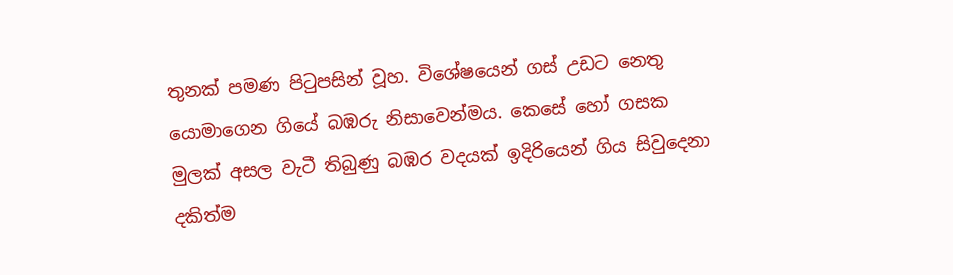තුනක් පමණ පිටුපසින් වූහ. විශේෂයෙන් ගස් උඩට නෙතු යොමාගෙන ගියේ බඹරු නිසාවෙන්මය. කෙසේ හෝ ගසක මුලක් අසල වැටී තිබුණු බඹර වදයක් ඉදිරියෙන් ගිය සිවුදෙනා දකිත්ම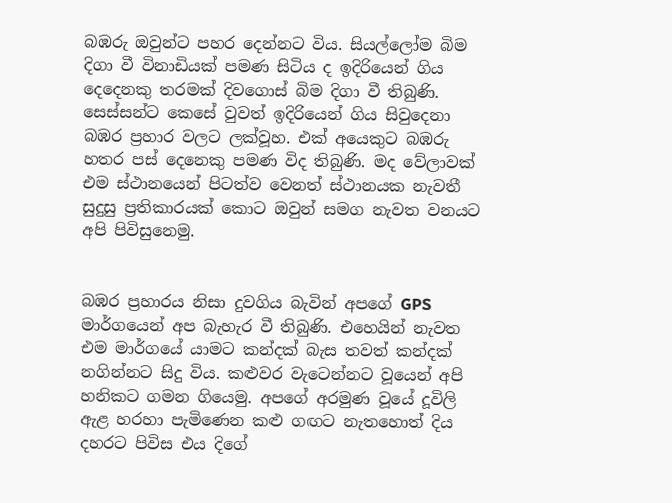බඹරු ඔවුන්ට පහර දෙන්නට විය. සියල්ලෝම බිම දිගා වී විනාඩියක් පමණ සිටිය ද ඉදිරියෙන් ගිය දෙදෙනකු තරමක් දිවගොස් බිම දිගා වී තිබුණි. සෙස්සන්ට කෙසේ වුවත් ඉදිරියෙන් ගිය සිවුදෙනා බඹර ප්‍රහාර වලට ලක්වූහ. එක් අයෙකුට බඹරු හතර පස් දෙනෙකු පමණ විද තිබුණි. මද වේලාවක් එම ස්ථානයෙන් පිටත්ව වෙනත් ස්ථානයක නැවතී සුදුසු ප්‍රතිකාරයක් කොට ඔවුන් සමග නැවත වනයට අපි පිවිසුනෙමු.


බඹර ප්‍රහාරය නිසා දුවගිය බැවින් අපගේ GPS මාර්ගයෙන් අප බැහැර වී තිබුණි. එහෙයින් නැවත එම මාර්ගයේ යාමට කන්දක් බැස තවත් කන්දක් නගින්නට සිදු විය. කළුවර වැටෙන්නට වූයෙන් අපි හනිකට ගමන ගියෙමු. අපගේ අරමුණ වූයේ දූවිලි ඇළ හරහා පැමිණෙන කළු ගඟට නැතහොත් දිය දහරට පිවිස එය දිගේ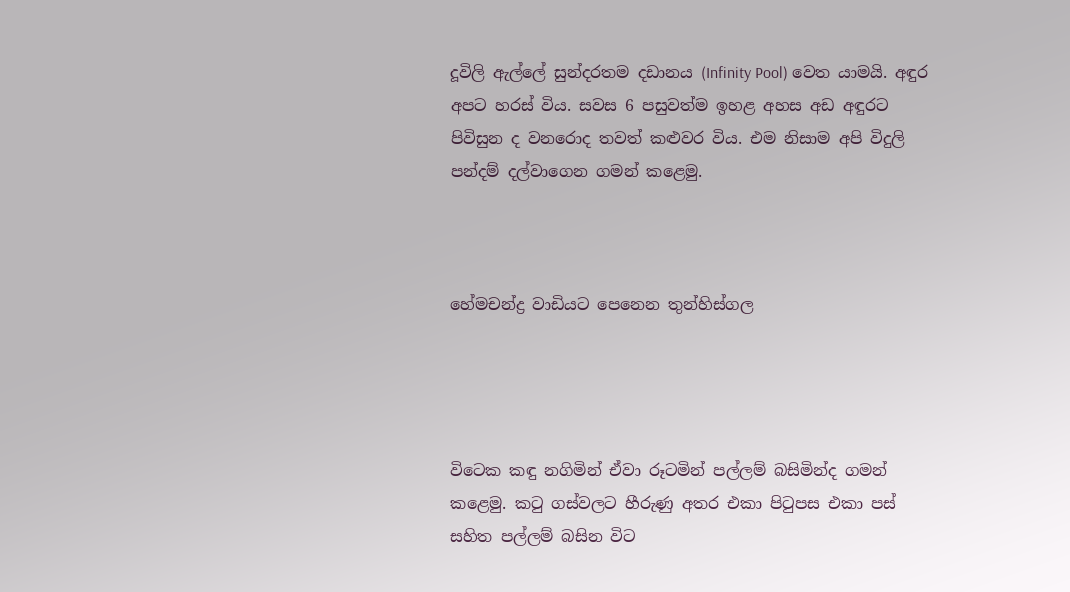දූවිලි ඇල්ලේ සුන්දරතම දඩානය (Infinity Pool) වෙත යාමයි. අඳුර අපට හරස් විය. සවස 6 පසුවත්ම ඉහළ අහස අඩ අඳුරට පිවිසුන ද වනරොද තවත් කළුවර විය. එම නිසාම අපි විදුලි පන්දම් දල්වාගෙන ගමන් කළෙමු.



හේමචන්ද්‍ර වාඩියට පෙනෙන තුන්හිස්ගල




විටෙක කඳු නගිමින් ඒවා රූටමින් පල්ලම් බසිමින්ද ගමන් කළෙමු. කටු ගස්වලට හීරුණු අතර එකා පිටුපස එකා පස් සහිත පල්ලම් බසින විට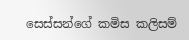සෙස්සන්ගේ කමිස කලිසම්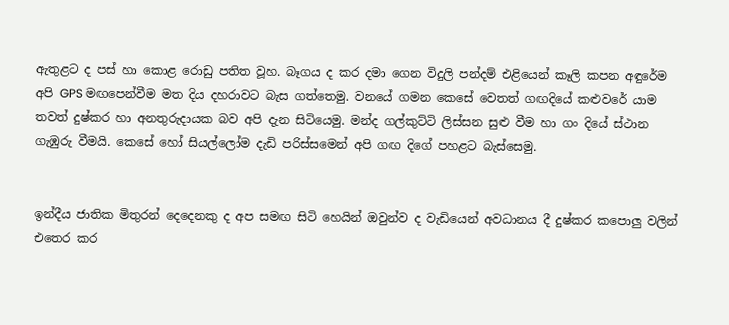ඇතුළට ද පස් හා කොළ රොඩු පතිත වූහ. බෑගය ද කර දමා ගෙන විදුලි පන්දම් එළියෙන් කෑලි කපන අඳුරේම අපි GPS මඟපෙන්වීම මත දිය දහරාවට බැස ගත්තෙමු. වනයේ ගමන කෙසේ වෙතත් ගඟදියේ කළුවරේ යාම තවත් දුෂ්කර හා අනතුරුදායක බව අපි දැන සිටියෙමු. මන්ද ගල්කුට්ටි ලිස්සන සුළු වීම හා ගං දියේ ස්ථාන ගැඹුරු වීමයි. කෙසේ හෝ සියල්ලෝම දැඩි පරිස්සමෙන් අපි ගඟ දිගේ පහළට බැස්සෙමු.


ඉන්දීය ජාතික මිතුරන් දෙදෙනකු ද අප සමඟ සිටි හෙයින් ඔවුන්ව ද වැඩියෙන් අවධානය දී දුෂ්කර කපොලු වලින් එතෙර කර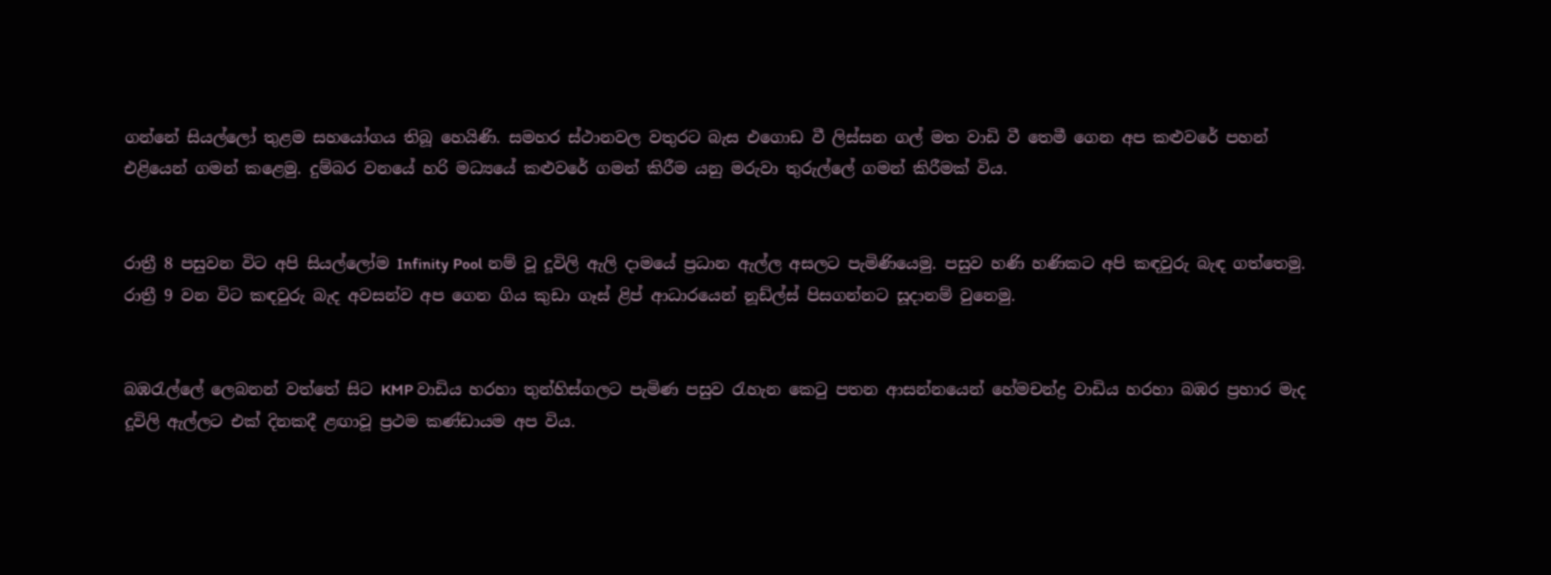ගන්නේ සියල්ලෝ තුළම සහයෝගය තිබූ හෙයිණි. සමහර ස්ථානවල වතුරට බැස එගොඩ වී ලිස්සන ගල් මත වාඩි වී තෙමී ගෙන අප කළුවරේ පහන් එළියෙන් ගමන් කළෙමු. දුම්බර වනයේ හරි මධ්‍යයේ කළුවරේ ගමන් කිරීම යනු මරුවා තුරුල්ලේ ගමන් කිරීමක් විය.


රාත්‍රී 8 පසුවන විට අපි සියල්ලෝම Infinity Pool නම් වූ දූවිලි ඇලි ද‌ාමයේ ප්‍රධාන ඇල්ල අසලට පැමිණියෙමු. පසුව හණි හණිකට අපි කඳවුරු බැඳ ගත්තෙමු. රාත්‍රී 9 වන විට කඳවුරු බැද අවසන්ව අප ගෙන ගිය කුඩා ගෑස් ළිප් ආධාරයෙන් නූඩ්ල්ස් පිසගන්නට සූද‌ානම් වුනෙමු.


බඹරැල්ලේ ලෙබනන් වත්තේ සිට KMP වාඩිය හරහා තුන්හිස්ගලට පැමිණ පසුව රැහැන කෙටු පතන ආසන්නයෙන් හේමචන්ද්‍ර වාඩිය හරහා බඹර ප්‍රහාර මැද දූවිලි ඇල්ලට එක් දිනකදී ළඟාවූ ප්‍රථම කණ්ඩායම අප විය.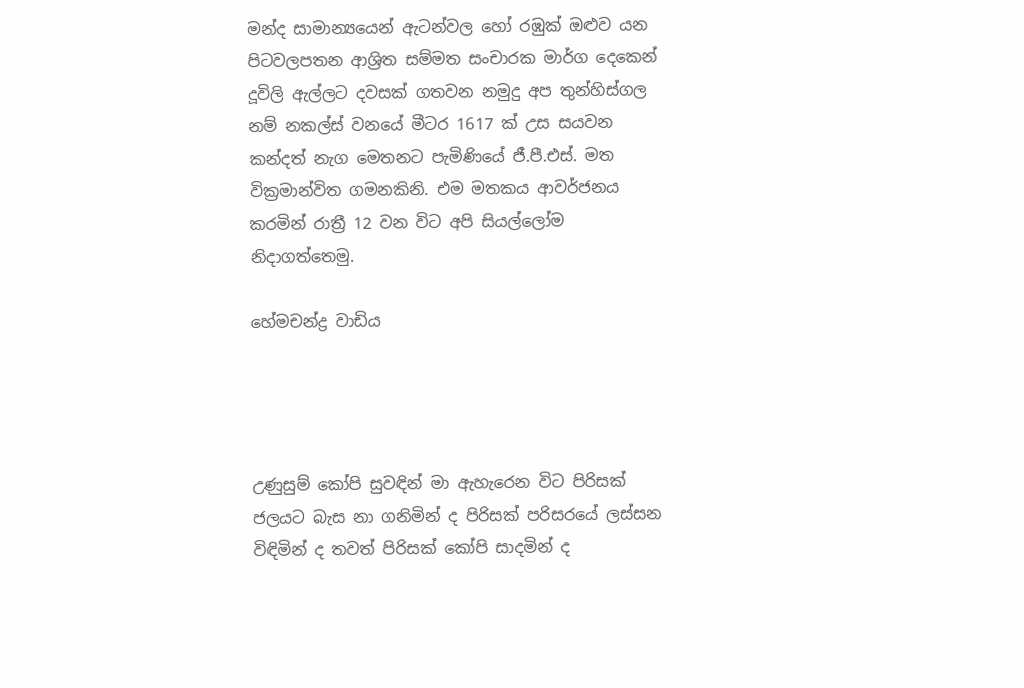මන්ද සාමාන්‍යයෙන් ඇටන්වල හෝ රඹුක් ඔළුව යන පිටවලපතන ආශ්‍රිත සම්මත සංචාරක මාර්ග දෙකෙන් දූවිලි ඇල්ලට දවසක් ගතවන නමුදු අප තුන්හිස්ගල නම් නකල්ස් වනයේ මීටර 1617 ක් උස සයවන කන්දත් නැග මෙතනට පැමිණියේ ජී.පී.එස්. මත වික්‍රමාන්විත ගමනකිනි. එම මතකය ආවර්ජනය කරමින් රාත්‍රී 12 වන විට අපි සියල්ලෝම නිදාගත්තෙමු.

හේමචන්ද්‍ර වාඩිය




උණුසුම් කෝපි සුවඳින් මා ඇහැරෙන විට පිරිසක් ජලයට බැස නා ගනිමින් ද පිරිසක් පරිසරයේ ලස්සන විඳිමින් ද තවත් පිරිසක් කෝපි සාදමින් ද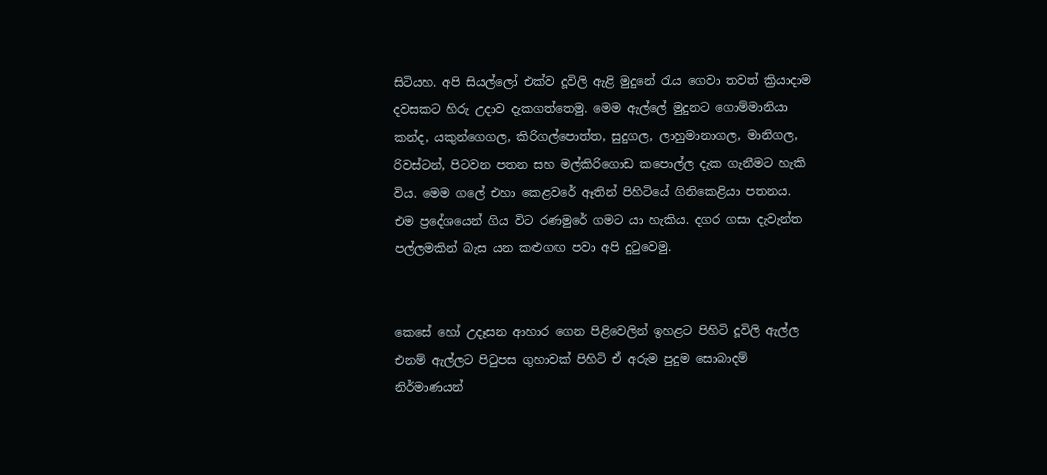සිටියහ. අපි සියල්ලෝ එක්ව දූවිලි ඇළි මුදුනේ රැය ගෙවා තවත් ක්‍රියාදාම දවසකට හිරු උද‌ාව දැකගත්තෙමු. මෙම ඇල්ලේ මුදුනට ගොම්මානියා කන්ද, යකුන්ගෙගල, කිරිගල්පොත්ත, සුදුගල, ලාහුමානාගල, මානිගල, රිවස්ටන්, පිටවන පතන සහ මල්කිරිගොඩ කපොල්ල දැක ගැනීමට හැකි විය. මෙම ගලේ එහා කෙළවරේ ඈතින් පිහිටියේ ගිනිකෙළියා පතනය. එම ප්‍රදේශයෙන් ගිය විට රණමුරේ ගමට යා හැකිය. දගර ගසා දැවැන්ත පල්ලමකින් බැස යන කළුගඟ පවා අපි දුටුවෙමු.


කෙසේ හෝ උදෑසන ආහාර ගෙන පිළිවෙලින් ඉහළට පිහිටි දූවිලි ඇල්ල එනම් ඇල්ලට පිටුපස ගුහාවක් පිහිටි ඒ අරුම පුදුම සොබාදම් නිර්මාණයන්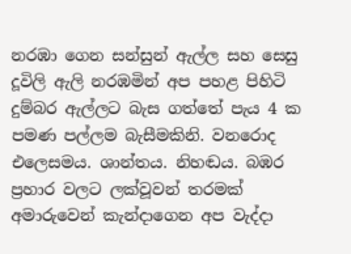නරඹා ගෙන සන්සුන් ඇල්ල සහ සෙසු දූවිලි ඇලි නරඹමින් අප පහළ පිහිටි දුම්බර ඇල්ලට බැස ගත්තේ පැය 4 ක පමණ පල්ලම බැසීමකිනි. වනරොද එලෙසමය. ශාන්තය. නිහඬය. බඹර ප්‍රහාර වලට ලක්වූවන් තරමක් අමාරුවෙන් කැන්ද‌ාගෙන අප වැද්දා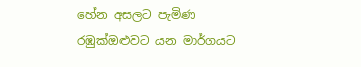හේන අසලට පැමිණ රඹුක්ඔළුවට යන මාර්ගයට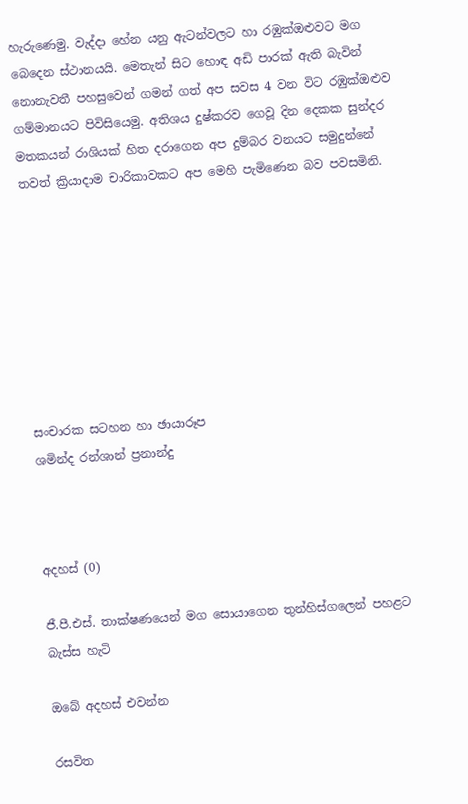හැරුණෙමු. වැද්දා හේන යනු ඇටන්වලට හා රඹුක්ඔළුවට මග බෙදෙන ස්ථානයයි. මෙතැන් සිට හොඳ අඩි පාරක් ඇති බැවින් නොනැවතී පහසුවෙන් ගමන් ගත් අප සවස 4 වන විට රඹුක්ඔළුව ගම්මානයට පිවිසියෙමු. අතිශය දුෂ්කරව ගෙවූ දින දෙකක සුන්දර මතකයන් රාශියක් හිත දරාගෙන අප දුම්බර වනයට සමුදුන්නේ තවත් ක්‍රියාදාම චාරිකාවකට අප මෙහි පැමිණෙන බව පවසමිනි.








සංචාරක සටහන හා ඡායාරූප
ශමින්ද රන්ශාන් ප්‍රනාන්දු



අදහස් (0)

ජී.පී.එස්. තාක්ෂණයෙන් මග සොයාගෙන තුන්හිස්ගලෙන් පහළට බැස්ස හැටි

ඔබේ අදහස් එවන්න

රසවිත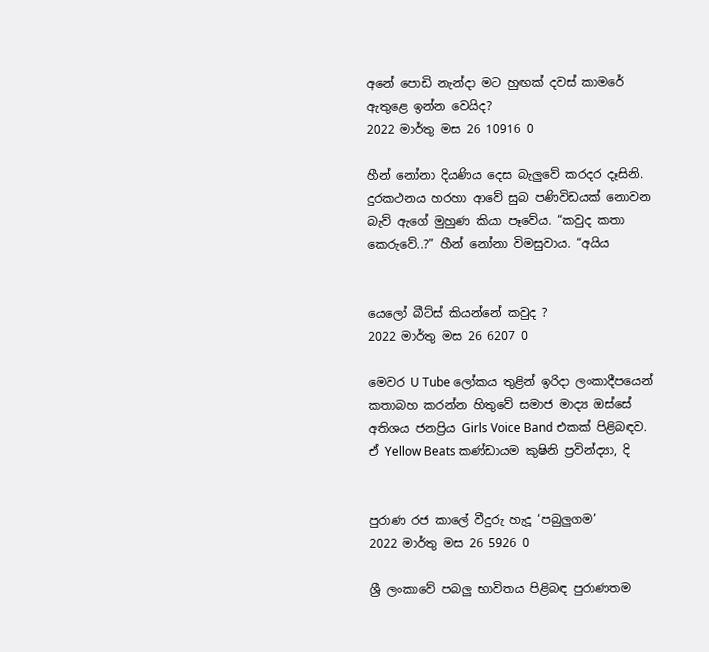අනේ පොඩි නැන්දා මට හුඟක් දවස් කාමරේ ඇතුළෙ ඉන්න වෙයිද?
2022 මාර්තු මස 26 10916 0

හීන් නෝනා දියණිය දෙස බැලු‍වේ කරදර දෑසිනි. දුරකථනය හරහා ආවේ සුබ පණිවිඩයක් නොවන බැව් ඇගේ මුහුණ කියා පෑවේය. “කවුද කතා කෙරුවේ..?” හීන් නෝනා විමසුවාය. “අයිය


යෙලෝ බීට්ස් කියන්නේ කවුද ?
2022 මාර්තු මස 26 6207 0

මෙවර U Tube ලෝකය තුළින් ඉරිදා ලංකාදීපයෙන් කතාබහ කරන්න හිතුවේ සමාජ මාද්‍ය ඔස්සේ අතිශය ජනප්‍රිය Girls Voice Band එකක් පිළිබඳව. ඒ Yellow Beats කණ්ඩායම කුෂිනි ප්‍රවින්ද්‍යා, දි


පුරාණ රජ කාලේ වීදුරු හැදූ ‘පබුලුගම’
2022 මාර්තු මස 26 5926 0

ශ්‍රී ලංකාවේ පබලු භාවිතය පිළිබඳ පුරාණතම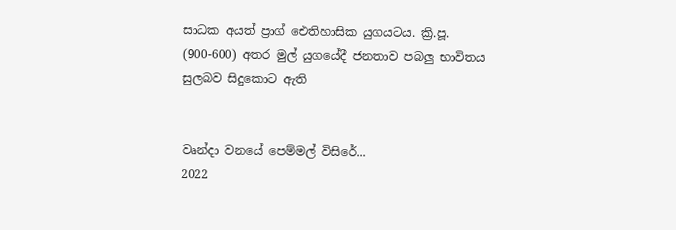සාධක අයත් ප්‍රාග් ඓතිහාසික යුගයටය. ක්‍රි.පූ. (900-600) අතර මුල් යුගයේදී ජනතාව පබලු භාවිතය සුලබව සිදුකොට ඇති


වෘන්දා වනයේ පෙම්මල් විසිරේ...
2022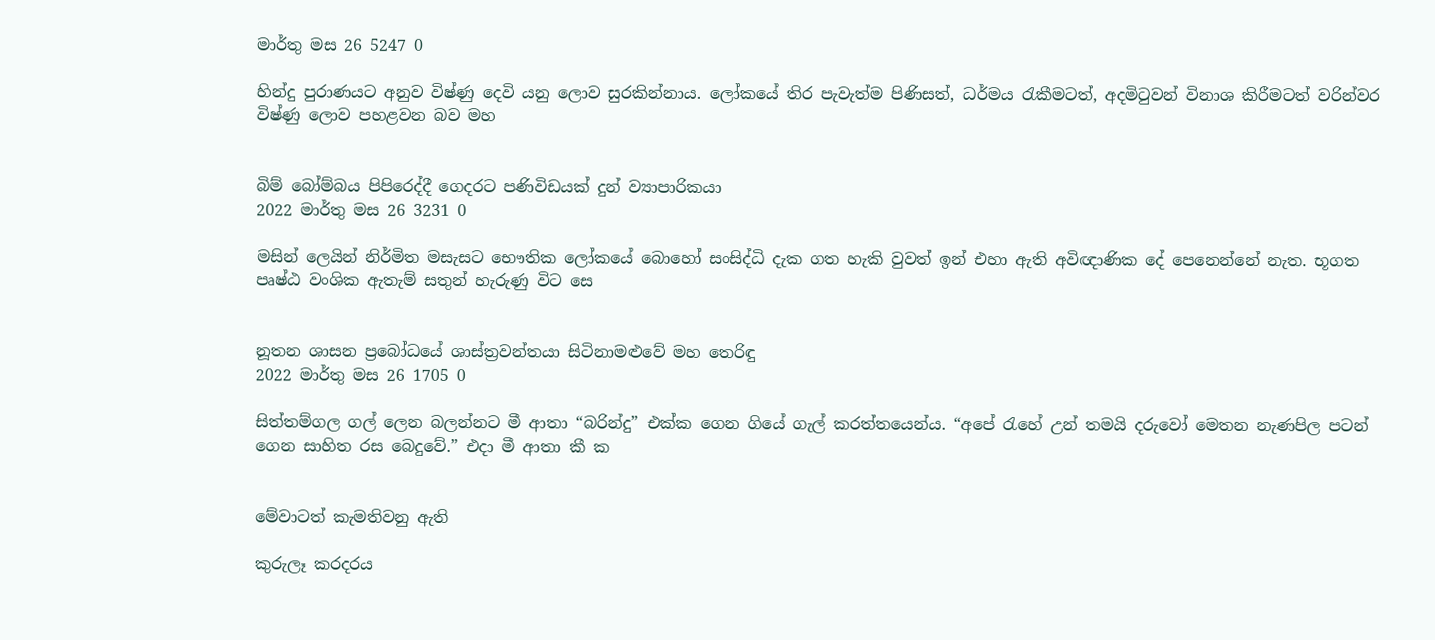මාර්තු මස 26 5247 0

හින්දු පුරාණයට අනුව විෂ්ණු දෙවි යනු ලොව සුරකින්නාය. ලෝකයේ තිර පැවැත්ම පිණිසත්, ධර්මය රැකීමටත්, අදමිටුවන් විනාශ කිරීමටත් වරින්වර විෂ්ණු ලොව පහළවන බව මහ


බිම් බෝම්බය පිපිරෙද්දී ගෙදරට පණිවිඩයක් දුන් ව්‍යාපාරිකයා
2022 මාර්තු මස 26 3231 0

මසින් ලෙයින් නිර්මිත මසැසට භෞතික ලෝකයේ බොහෝ සංසිද්ධි දැක ගත හැකි වුවත් ඉන් එහා ඇති අවිඥාණික දේ පෙනෙන්නේ නැත. භූගත පෘෂ්ඨ වංශික ඇතැම් සතුන් හැරුණු විට සෙ


නූතන ශාසන ප්‍රබෝධයේ ශාස්ත්‍රවන්තයා සිටිනාමළුවේ මහ තෙරිඳු
2022 මාර්තු මස 26 1705 0

සිත්තම්ගල ගල් ලෙන බලන්නට මී ආතා “බරින්දු” එක්ක ගෙන ගියේ ගැල් කරත්තයෙන්ය. “අපේ ‍රැහේ උන් තමයි දරුවෝ මෙතන නැණපිල පටන් ගෙන සාහිත රස බෙදුවේ.” එදා මී ආතා කී ක


මේවාටත් කැමතිවනු ඇති

කුරුලෑ කරදරය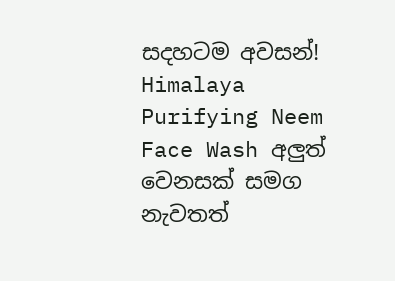සදහටම අවසන්! Himalaya Purifying Neem Face Wash අලුත් වෙනසක් සමග නැවතත්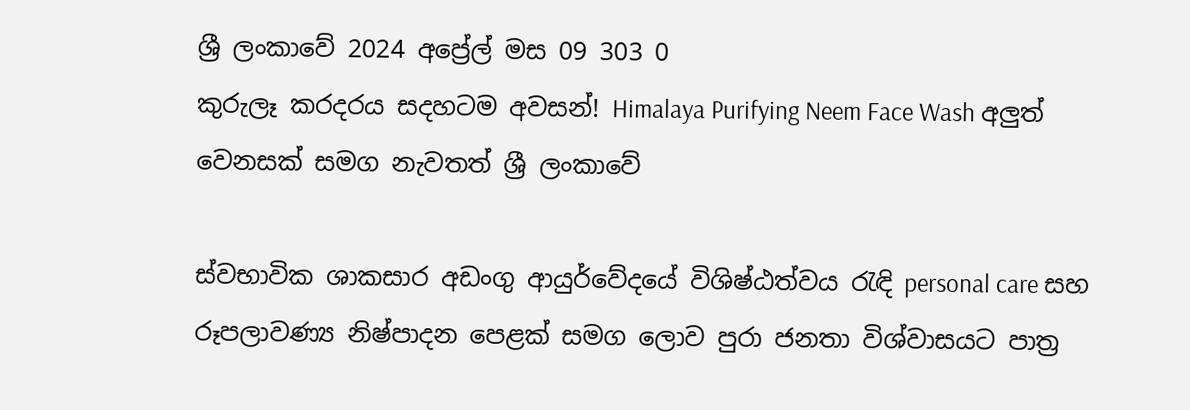ශ්‍රී ලංකාවේ 2024 අප්‍රේල් මස 09 303 0
කුරුලෑ කරදරය සදහටම අවසන්! Himalaya Purifying Neem Face Wash අලුත් වෙනසක් සමග නැවතත් ශ්‍රී ලංකාවේ

ස්වභාවික ශාකසාර අඩංගු ආයුර්වේදයේ විශිෂ්ඨත්වය රැඳි personal care සහ රූපලාවණ්‍ය නිෂ්පාදන පෙළක් සමග ලොව පුරා ජනතා විශ්වාසයට පාත්‍ර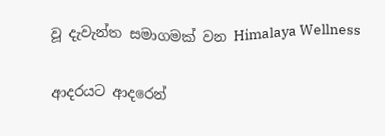වූ දැවැන්ත සමාගමක් වන Himalaya Wellness

ආදරයට ආදරෙන්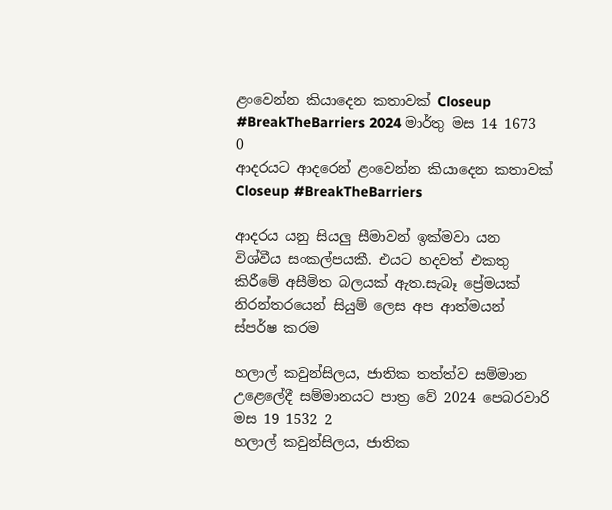ළංවෙන්න කියාදෙන කතාවක් Closeup #BreakTheBarriers 2024 මාර්තු මස 14 1673 0
ආදරයට ආදරෙන් ළංවෙන්න කියාදෙන කතාවක් Closeup #BreakTheBarriers

ආදරය යනු සියලු සීමාවන් ඉක්මවා යන විශ්වීය සංකල්පයකී. එයට හදවත් එකතු කිරීමේ අසීමිත බලයක් ඇත.සැබෑ ප්‍රේමයක් නිරන්තරයෙන් සියුම් ලෙස අප ආත්මයන් ස්පර්ෂ කරම

හලාල් කවුන්සිලය, ජාතික තත්ත්ව සම්මාන උළෙලේදී සම්මානයට පාත්‍ර වේ 2024 පෙබරවාරි මස 19 1532 2
හලාල් කවුන්සිලය, ජාතික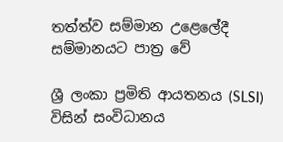තත්ත්ව සම්මාන උළෙලේදී සම්මානයට පාත්‍ර වේ

ශ්‍රී ලංකා ප්‍රමිති ආයතනය (SLSI) විසින් සංවිධානය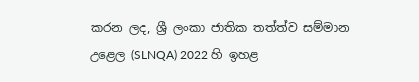කරන ලද, ශ්‍රී ලංකා ජාතික තත්ත්ව සම්මාන උළෙල (SLNQA) 2022 හි ඉහළ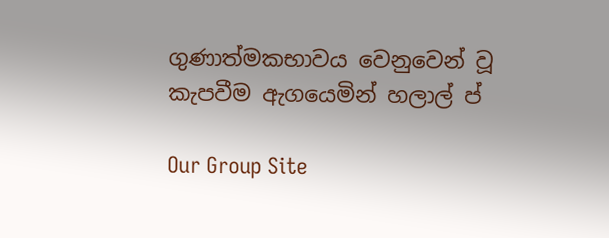ගුණාත්මකභාවය වෙනුවෙන් වූ කැපවීම ඇගයෙමින් හලාල් ප්

Our Group Site